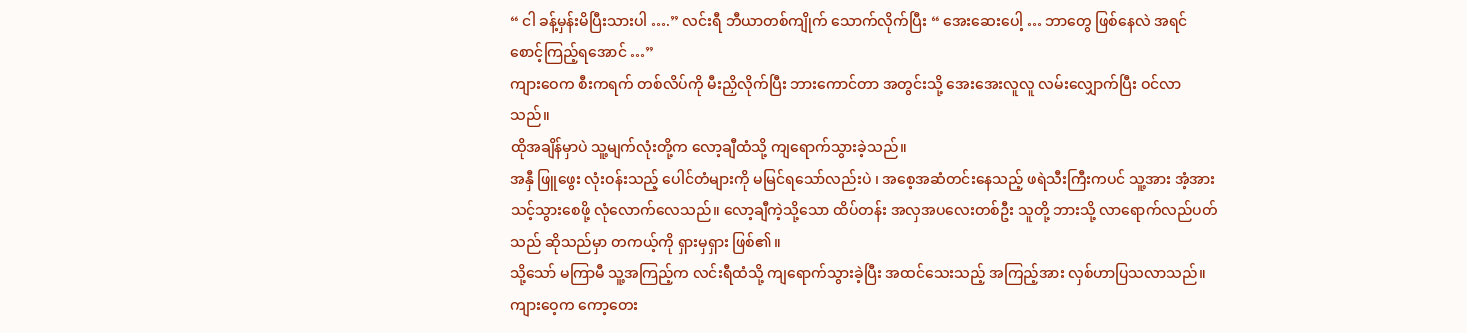“ ငါ ခန့်မှန်းမိပြီးသားပါ ….” လင်းရီ ဘီယာတစ်ကျိုက် သောက်လိုက်ပြီး “ အေးဆေးပေါ့ … ဘာတွေ ဖြစ်နေလဲ အရင် စောင့်ကြည့်ရအောင် …”
ကျားဝေက စီးကရက် တစ်လိပ်ကို မီးညှိလိုက်ပြီး ဘားကောင်တာ အတွင်းသို့ အေးအေးလူလူ လမ်းလျှောက်ပြီး ဝင်လာသည်။
ထိုအချိန်မှာပဲ သူ့မျက်လုံးတို့က လော့ချီထံသို့ ကျရောက်သွားခဲ့သည်။
အနှီ ဖြူဖွေး လုံးဝန်းသည့် ပေါင်တံများကို မမြင်ရသော်လည်းပဲ ၊ အစေ့အဆံတင်းနေသည့် ဖရဲသီးကြီးကပင် သူ့အား အံ့အားသင့်သွားစေဖို့ လုံလောက်လေသည်။ လော့ချီကဲ့သို့သော ထိပ်တန်း အလှအပလေးတစ်ဦး သူတို့ ဘားသို့ လာရောက်လည်ပတ်သည် ဆိုသည်မှာ တကယ့်ကို ရှားမှရှား ဖြစ်၏။
သို့သော် မကြာမီ သူ့အကြည့်က လင်းရီထံသို့ ကျရောက်သွားခဲ့ပြီး အထင်သေးသည့် အကြည့်အား လှစ်ဟာပြသလာသည်။
ကျားဝေ့က ကော့တေး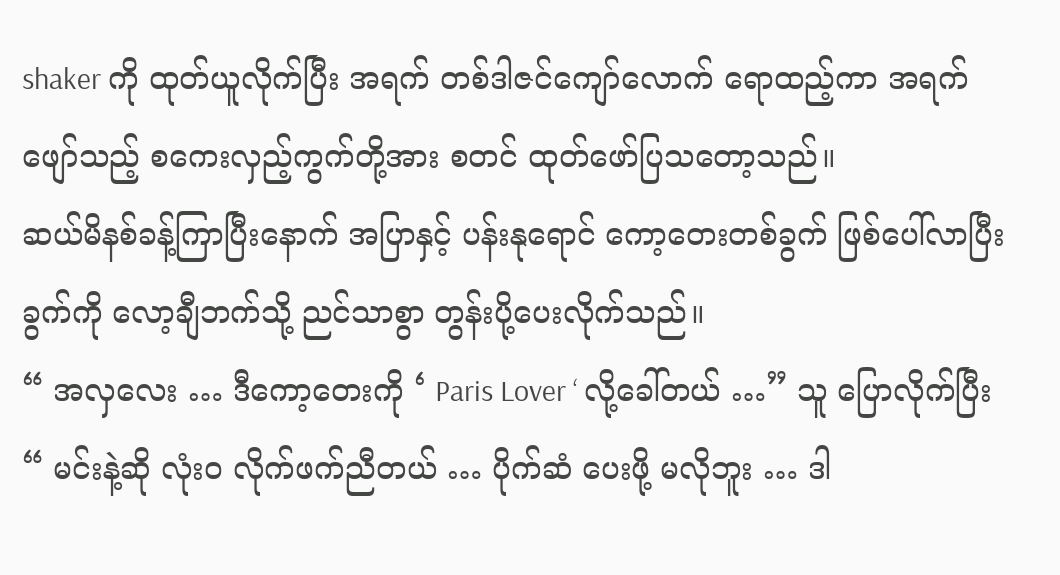shaker ကို ထုတ်ယူလိုက်ပြီး အရက် တစ်ဒါဇင်ကျော်လောက် ရောထည့်ကာ အရက်ဖျော်သည့် စကေးလှည့်ကွက်တို့အား စတင် ထုတ်ဖော်ပြသတော့သည်။
ဆယ်မိနစ်ခန့်ကြာပြီးနောက် အပြာနှင့် ပန်းနုရောင် ကော့တေးတစ်ခွက် ဖြစ်ပေါ်လာပြီး ခွက်ကို လော့ချီဘက်သို့ ညင်သာစွာ တွန်းပို့ပေးလိုက်သည်။
“ အလှလေး … ဒီကော့တေးကို ‘ Paris Lover ‘ လို့ခေါ်တယ် …” သူ ပြောလိုက်ပြီး “ မင်းနဲ့ဆို လုံးဝ လိုက်ဖက်ညီတယ် … ပိုက်ဆံ ပေးဖို့ မလိုဘူး … ဒါ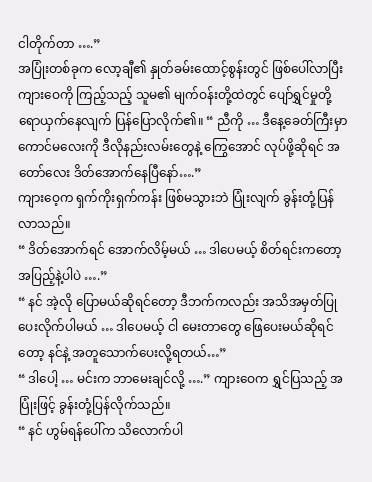ငါတိုက်တာ ….”
အပြုံးတစ်ခုက လော့ချီ၏ နှုတ်ခမ်းထောင့်စွန်းတွင် ဖြစ်ပေါ်လာပြီး ကျားဝေကို ကြည့်သည့် သူမ၏ မျက်ဝန်းတို့ထဲတွင် ပျော်ရွှင်မှုတို့ ရောယှက်နေလျက် ပြန်ပြောလိုက်၏။ “ ညီကို … ဒီနေ့ခေတ်ကြီးမှာ ကောင်မလေးကို ဒီလိုနည်းလမ်းတွေနဲ့ ကြွေအောင် လုပ်ဖို့ဆိုရင် အတော်လေး ဒိတ်အောက်နေပြီနော်….”
ကျားဝေ့က ရှက်ကိုးရှက်ကန်း ဖြစ်မသွားဘဲ ပြုံးလျက် ခွန်းတုံ့ပြန်လာသည်။
“ ဒိတ်အောက်ရင် အောက်လိမ့်မယ် … ဒါပေမယ့် စိတ်ရင်းကတော့ အပြည့်နဲ့ပါပဲ ….”
“ နင် အဲ့လို ပြောမယ်ဆိုရင်တော့ ဒီဘက်ကလည်း အသိအမှတ်ပြုပေးလိုက်ပါမယ် … ဒါပေမယ့် ငါ မေးတာတွေ ဖြေပေးမယ်ဆိုရင်တော့ နင်နဲ့ အတူသောက်ပေးလို့ရတယ်…”
“ ဒါပေါ့ … မင်းက ဘာမေးချင်လို့ ….” ကျားဝေက ရွှင်ပြသည့် အပြုံးဖြင့် ခွန်းတုံ့ပြန်လိုက်သည်။
“ နင် ဟွမ်ရန်ပေါ်က သိလောက်ပါ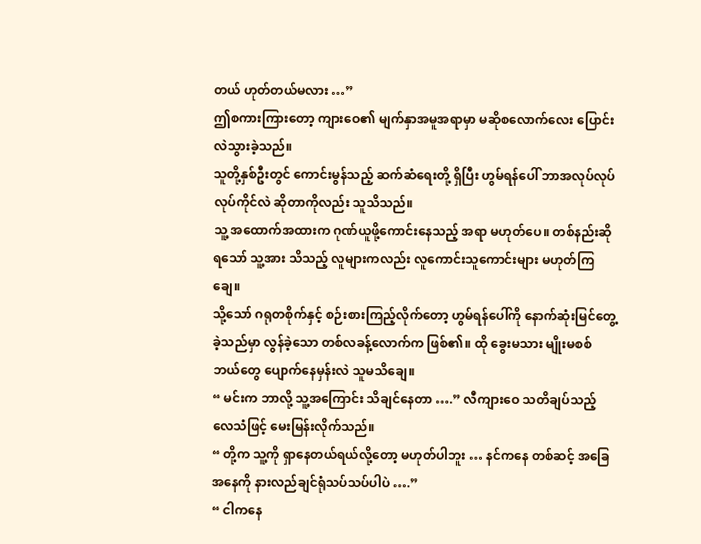တယ် ဟုတ်တယ်မလား …”
ဤစကားကြားတော့ ကျားဝေ၏ မျက်နှာအမူအရာမှာ မဆိုစလောက်လေး ပြောင်းလဲသွားခဲ့သည်။
သူတို့နှစ်ဦးတွင် ကောင်းမွန်သည့် ဆက်ဆံရေးတို့ ရှိပြီး ဟွမ်ရန်ပေါ် ဘာအလုပ်လုပ် လုပ်ကိုင်လဲ ဆိုတာကိုလည်း သူသိသည်။
သူ့ အထောက်အထားက ဂုဏ်ယူဖို့ကောင်းနေသည့် အရာ မဟုတ်ပေ။ တစ်နည်းဆိုရသော် သူ့အား သိသည့် လူများကလည်း လူကောင်းသူကောင်းများ မဟုတ်ကြချေ။
သို့သော် ဂရုတစိုက်နှင့် စဉ်းစားကြည့်လိုက်တော့ ဟွမ်ရန်ပေါ်ကို နောက်ဆုံးမြင်တွေ့ခဲ့သည်မှာ လွန်ခဲ့သော တစ်လခန့်လောက်က ဖြစ်၏။ ထို ခွေးမသား မျိုးမစစ် ဘယ်တွေ ပျောက်နေမှန်းလဲ သူမသိချေ။
“ မင်းက ဘာလို့ သူ့အကြောင်း သိချင်နေတာ ….” လီကျားဝေ သတိချပ်သည့် လေသံဖြင့် မေးမြန်းလိုက်သည်။
“ တို့က သူ့ကို ရှာနေတယ်ရယ်လို့တော့ မဟုတ်ပါဘူး … နင်ကနေ တစ်ဆင့် အခြေအနေကို နားလည်ချင်ရုံသပ်သပ်ပါပဲ ….”
“ ငါကနေ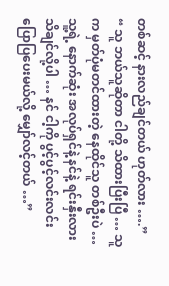တစ်ဆင့် နားလည်ချင်တယ် ဟုတ်လား ….”
“ သူ ဘယ်သူဆိုတာ ငါတို့ သိထားပြီးပြီ … သူက မှတ်ပုံမတင်ထားတဲ့ နေထိုင်သူ တစ်ဦးပဲ … သူ့ရဲ့ နောက်ဆုံး အလုပ်ရှင်နဲ့ နင်နဲ့ ရင်းနှီးလား သိချင်လို့ပါ … နင် ငါ့ကို ပွင့်ပွင့်လင်းလင်း ပြောပြပေးမယ်လို့ မျှော်လင့်တယ် …”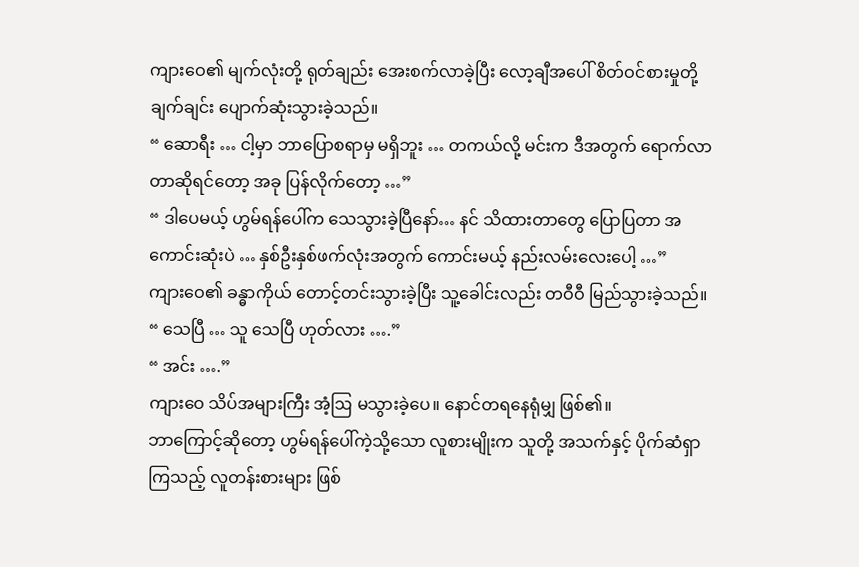ကျားဝေ၏ မျက်လုံးတို့ ရုတ်ချည်း အေးစက်လာခဲ့ပြီး လော့ချီအပေါ် စိတ်ဝင်စားမှုတို့ ချက်ချင်း ပျောက်ဆုံးသွားခဲ့သည်။
“ ဆောရီး … ငါ့မှာ ဘာပြောစရာမှ မရှိဘူး … တကယ်လို့ မင်းက ဒီအတွက် ရောက်လာတာဆိုရင်တော့ အခု ပြန်လိုက်တော့ …”
“ ဒါပေမယ့် ဟွမ်ရန်ပေါ်က သေသွားခဲ့ပြီနော်… နင် သိထားတာတွေ ပြောပြတာ အကောင်းဆုံးပဲ … နှစ်ဦးနှစ်ဖက်လုံးအတွက် ကောင်းမယ့် နည်းလမ်းလေးပေါ့ …”
ကျားဝေ၏ ခန္ဓာကိုယ် တောင့်တင်းသွားခဲ့ပြီး သူ့ခေါင်းလည်း တဝီဝီ မြည်သွားခဲ့သည်။
“ သေပြီ … သူ သေပြီ ဟုတ်လား ….”
“ အင်း ….”
ကျားဝေ သိပ်အများကြီး အံ့ဩ မသွားခဲ့ပေ။ နောင်တရနေရုံမျှ ဖြစ်၏။
ဘာကြောင့်ဆိုတော့ ဟွမ်ရန်ပေါ်ကဲ့သို့သော လူစားမျိုးက သူတို့ အသက်နှင့် ပိုက်ဆံရှာကြသည့် လူတန်းစားများ ဖြစ်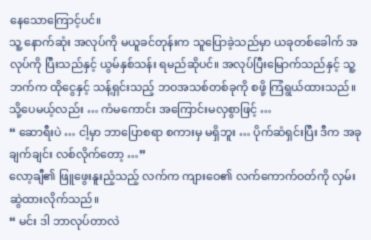နေသောကြောင့်ပင်။
သူ့ နောက်ဆုံး အလုပ်ကို မယူခင်တုန်းက သူပြောခဲ့သည်မှာ ယခုတစ်ခေါက် အလုပ်ကို ပြီးသည်နှင့် ယွမ်နှစ်သန်း ရမည်ဆိုပင်။ အလုပ်ပြီးမြောက်သည်နှင့် သူ့ဘက်က ထိုငွေနှင့် သန့်ရှင်းသည့် ဘဝအသစ်တစ်ခုကို စဖို့ ကြံရွယ်ထားသည်။ သို့ပေမယ့်လည်း … ကံမကောင်း အကြောင်းမလှစွာဖြင့် …
“ ဆောရီးပဲ … ငါ့မှာ ဘာပြောစရာ စကားမှ မရှိဘူး … ပိုက်ဆံရှင်းပြီး ဒီက အခုချက်ချင်း လစ်လိုက်တော့ …”
လော့ချီ၏ ဖြူဖွေးနူးညံ့သည့် လက်က ကျားဝေ၏ လက်ကောက်ဝတ်ကို လှမ်းဆွဲထားလိုက်သည်။
“ မင်း ဒါ ဘာလုပ်တာလဲ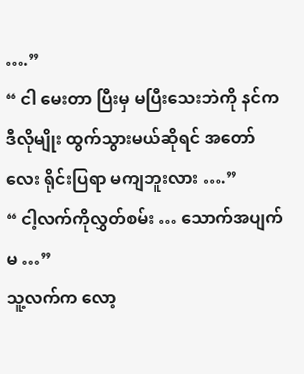….”
“ ငါ မေးတာ ပြီးမှ မပြီးသေးဘဲကို နင်က ဒီလိုမျိုး ထွက်သွားမယ်ဆိုရင် အတော်လေး ရိုင်းပြရာ မကျဘူးလား ….”
“ ငါ့လက်ကိုလွှတ်စမ်း … သောက်အပျက်မ …”
သူ့လက်က လော့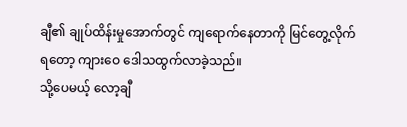ချီ၏ ချုပ်ထိန်းမှုအောက်တွင် ကျရောက်နေတာကို မြင်တွေ့လိုက်ရတော့ ကျားဝေ ဒေါသထွက်လာခဲ့သည်။
သို့ပေမယ့် လော့ချီ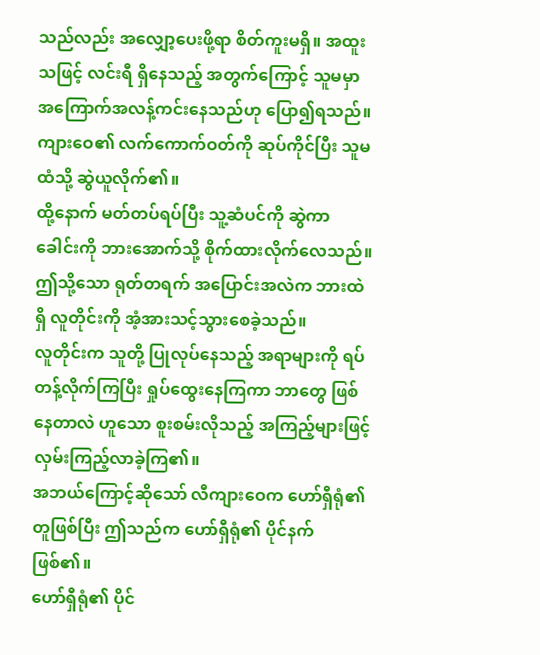သည်လည်း အလျှော့ပေးဖို့ရာ စိတ်ကူးမရှိ။ အထူးသဖြင့် လင်းရီ ရှိနေသည့် အတွက်ကြောင့် သူမမှာ အကြောက်အလန့်ကင်းနေသည်ဟု ပြော၍ရသည်။
ကျားဝေ၏ လက်ကောက်ဝတ်ကို ဆုပ်ကိုင်ပြီး သူမထံသို့ ဆွဲယူလိုက်၏။
ထို့နောက် မတ်တပ်ရပ်ပြီး သူ့ဆံပင်ကို ဆွဲကာ ခေါင်းကို ဘားအောက်သို့ စိုက်ထားလိုက်လေသည်။
ဤသို့သော ရုတ်တရက် အပြောင်းအလဲက ဘားထဲရှိ လူတိုင်းကို အံ့အားသင့်သွားစေခဲ့သည်။
လူတိုင်းက သူတို့ ပြုလုပ်နေသည့် အရာများကို ရပ်တန့်လိုက်ကြပြီး ရှုပ်ထွေးနေကြကာ ဘာတွေ ဖြစ်နေတာလဲ ဟူသော စူးစမ်းလိုသည့် အကြည့်များဖြင့် လှမ်းကြည့်လာခဲ့ကြ၏။
အဘယ်ကြောင့်ဆိုသော် လီကျားဝေက ဟော်ရှီရုံ၏ တူဖြစ်ပြီး ဤသည်က ဟော်ရှီရုံ၏ ပိုင်နက်ဖြစ်၏။
ဟော်ရှီရုံ၏ ပိုင်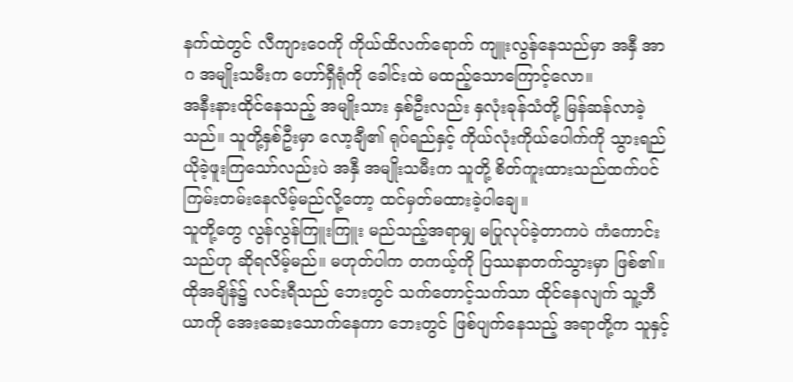နက်ထဲတွင် လီကျားဝေကို ကိုယ်ထိလက်ရောက် ကျူးလွန်နေသည်မှာ အနှီ အာဂ အမျိုးသမီးက ဟော်ရှီရုံကို ခေါင်းထဲ မထည့်သောကြောင့်လော။
အနီးနားထိုင်နေသည့် အမျိုးသား နှစ်ဦးလည်း နှလုံးခုန်သံတို့ မြန်ဆန်လာခဲ့သည်။ သူတို့နှစ်ဦးမှာ လော့ချီ၏ ရုပ်ရည်နှင့် ကိုယ်လုံးကိုယ်ပေါက်ကို သွားရည်ယိုခဲ့ဖူးကြသော်လည်းပဲ အနှီ အမျိုးသမီးက သူတို့ စိတ်ကူးထားသည်ထက်ပင် ကြမ်းတမ်းနေလိမ့်မည်လို့တော့ ထင်မှတ်မထားခဲ့ပါချေ။
သူတို့တွေ လွန်လွန်ကြူးကြူး မည်သည့်အရာမျှ မပြုလုပ်ခဲ့တာကပဲ ကံကောင်းသည်ဟု ဆိုရလိမ့်မည်။ မဟုတ်ပါက တကယ့်ကို ပြဿနာတက်သွားမှာ ဖြစ်၏။
ထိုအချိန်၌ လင်းရီသည် ဘေးတွင် သက်တောင့်သက်သာ ထိုင်နေလျက် သူ့ဘီယာကို အေးဆေးသောက်နေကာ ဘေးတွင် ဖြစ်ပျက်နေသည့် အရာတို့က သူနှင့်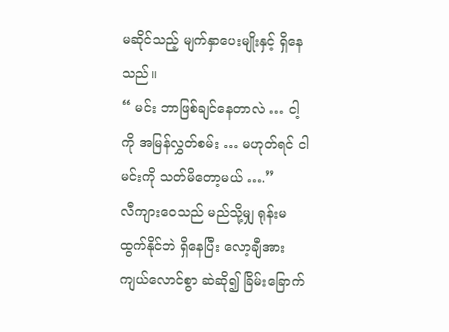မဆိုင်သည့် မျက်နှာပေးမျိုးနှင့် ရှိနေသည်။
“ မင်း ဘာဖြစ်ချင်နေတာလဲ … ငါ့ကို အမြန်လွှတ်စမ်း … မဟုတ်ရင် ငါမင်းကို သတ်မိတော့မယ် ….”
လီကျားဝေသည် မည်သို့မျှ ရုန်းမထွက်နိုင်ဘဲ ရှိနေပြီး လော့ချီအား ကျယ်လောင်စွာ ဆဲဆို၍ ခြိမ်းခြောက်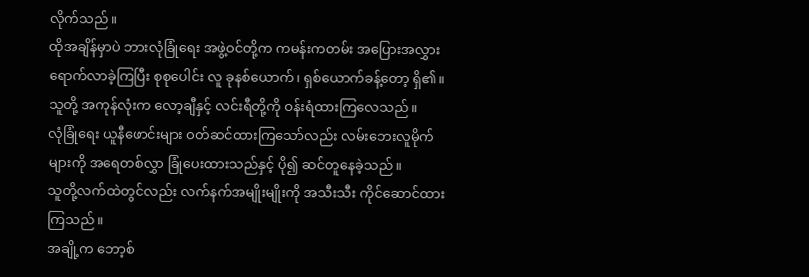လိုက်သည်။
ထိုအချိန်မှာပဲ ဘားလုံခြုံရေး အဖွဲ့ဝင်တို့က ကမန်းကတမ်း အပြေားအလွှား ရောက်လာခဲ့ကြပြီး စုစုပေါင်း လူ ခုနစ်ယောက်၊ ရှစ်ယောက်ခန့်တော့ ရှိ၏။ သူတို့ အကုန်လုံးက လော့ချီနှင့် လင်းရီတို့ကို ဝန်းရံထားကြလေသည်။
လုံခြုံရေး ယူနီဖောင်းများ ဝတ်ဆင်ထားကြသော်လည်း လမ်းဘေးလူမိုက်များကို အရေတစ်လွှာ ခြုံပေးထားသည်နှင့် ပို၍ ဆင်တူနေခဲ့သည်။
သူတို့လက်ထဲတွင်လည်း လက်နက်အမျိုးမျိုးကို အသီးသီး ကိုင်ဆောင်ထားကြသည်။
အချို့က ဘော့စ်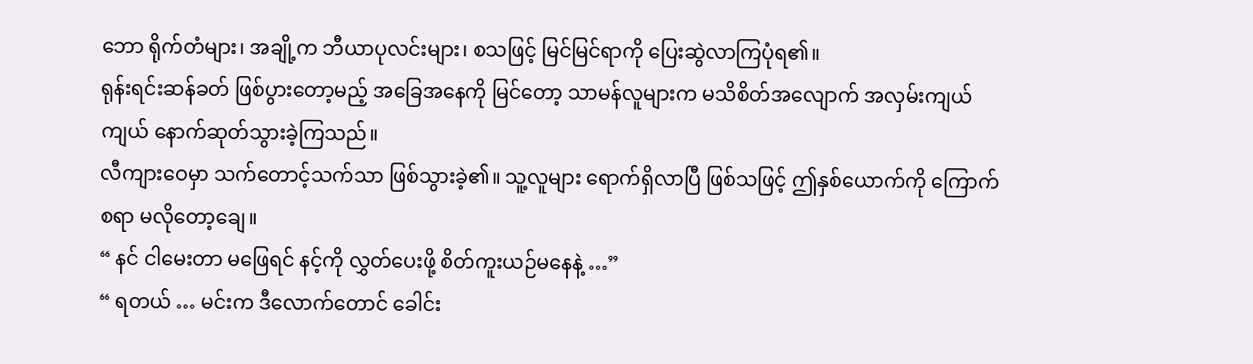ဘော ရိုက်တံများ၊ အချို့က ဘီယာပုလင်းများ၊ စသဖြင့် မြင်မြင်ရာကို ပြေးဆွဲလာကြပုံရ၏။
ရုန်းရင်းဆန်ခတ် ဖြစ်ပွားတော့မည့် အခြေအနေကို မြင်တော့ သာမန်လူများက မသိစိတ်အလျောက် အလှမ်းကျယ်ကျယ် နောက်ဆုတ်သွားခဲ့ကြသည်။
လီကျားဝေမှာ သက်တောင့်သက်သာ ဖြစ်သွားခဲ့၏။ သူ့လူများ ရောက်ရှိလာပြီ ဖြစ်သဖြင့် ဤနှစ်ယောက်ကို ကြောက်စရာ မလိုတော့ချေ။
“ နင် ငါမေးတာ မဖြေရင် နင့်ကို လွှတ်ပေးဖို့ စိတ်ကူးယဉ်မနေနဲ့ …”
“ ရတယ် … မင်းက ဒီလောက်တောင် ခေါင်း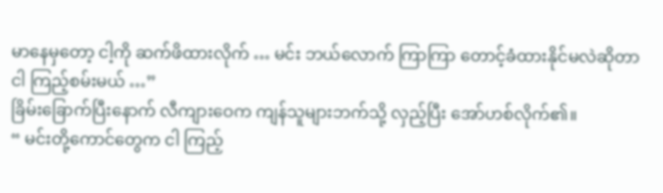မာနေမှတော့ ငါ့ကို ဆက်ဖိထားလိုက် … မင်း ဘယ်လောက် ကြာကြာ တောင့်ခံထားနိုင်မလဲဆိုတာ ငါ ကြည့်စမ်းမယ် …”
ခြိမ်းခြောက်ပြီးနောက် လီကျားဝေက ကျန်သူများဘက်သို့ လှည့်ပြီး အော်ဟစ်လိုက်၏။
“ မင်းတို့ကောင်တွေက ငါ ကြည့်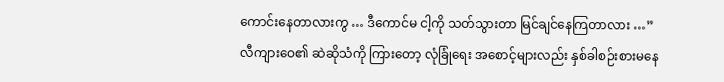ကောင်းနေတာလားကွ … ဒီကောင်မ ငါ့ကို သတ်သွားတာ မြင်ချင်နေကြတာလား …”
လီကျားဝေ၏ ဆဲဆိုသံကို ကြားတော့ လုံခြုံရေး အစောင့်များလည်း နှစ်ခါစဉ်းစားမနေ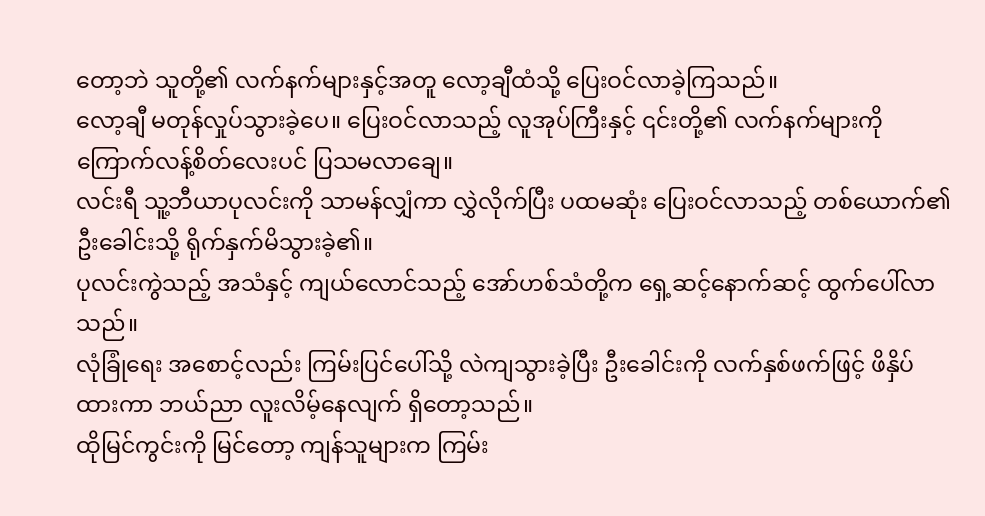တော့ဘဲ သူတို့၏ လက်နက်များနှင့်အတူ လော့ချီထံသို့ ပြေးဝင်လာခဲ့ကြသည်။
လော့ချီ မတုန်လှုပ်သွားခဲ့ပေ။ ပြေးဝင်လာသည့် လူအုပ်ကြီးနှင့် ၎င်းတို့၏ လက်နက်များကို ကြောက်လန့်စိတ်လေးပင် ပြသမလာချေ။
လင်းရီ သူ့ဘီယာပုလင်းကို သာမန်လျှံကာ လွှဲလိုက်ပြီး ပထမဆုံး ပြေးဝင်လာသည့် တစ်ယောက်၏ ဦးခေါင်းသို့ ရိုက်နှက်မိသွားခဲ့၏။
ပုလင်းကွဲသည့် အသံနှင့် ကျယ်လောင်သည့် အော်ဟစ်သံတို့က ရှေ့ဆင့်နောက်ဆင့် ထွက်ပေါ်လာသည်။
လုံခြုံရေး အစောင့်လည်း ကြမ်းပြင်ပေါ်သို့ လဲကျသွားခဲ့ပြီး ဦးခေါင်းကို လက်နှစ်ဖက်ဖြင့် ဖိနှိပ်ထားကာ ဘယ်ညာ လူးလိမ့်နေလျက် ရှိတော့သည်။
ထိုမြင်ကွင်းကို မြင်တော့ ကျန်သူများက ကြမ်း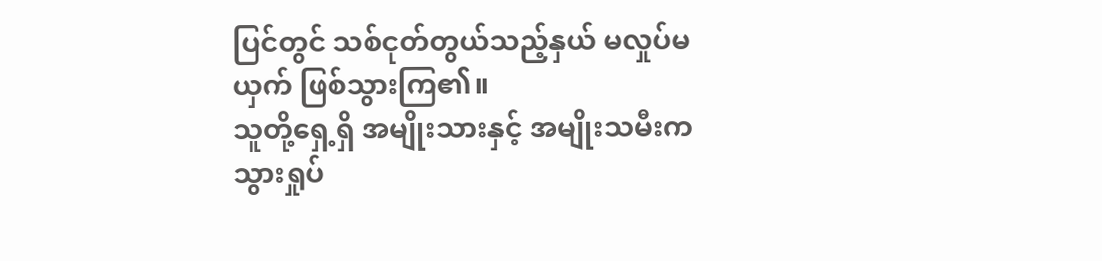ပြင်တွင် သစ်ငုတ်တွယ်သည့်နှယ် မလှုပ်မယှက် ဖြစ်သွားကြ၏။
သူတို့ရှေ့ရှိ အမျိုးသားနှင့် အမျိုးသမီးက သွားရှုပ်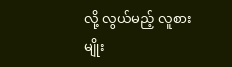လို့ လွယ်မည့် လူစားမျိုး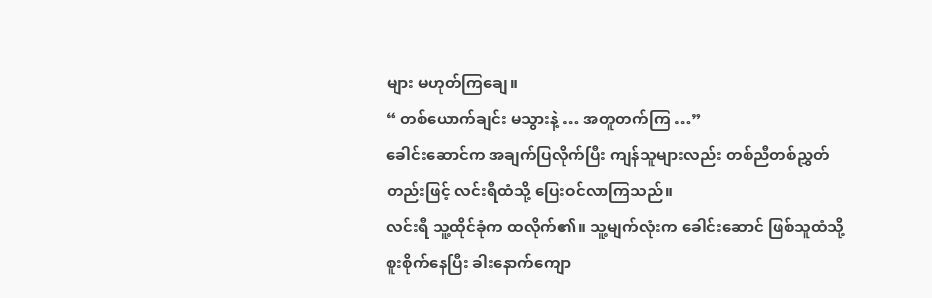များ မဟုတ်ကြချေ။
“ တစ်ယောက်ချင်း မသွားနဲ့ … အတူတက်ကြ …”
ခေါင်းဆောင်က အချက်ပြလိုက်ပြီး ကျန်သူများလည်း တစ်ညီတစ်ညွှတ်တည်းဖြင့် လင်းရီထံသို့ ပြေးဝင်လာကြသည်။
လင်းရီ သူ့ထိုင်ခုံက ထလိုက်၏။ သူ့မျက်လုံးက ခေါင်းဆောင် ဖြစ်သူထံသို့ စူးစိုက်နေပြီး ခါးနောက်ကျော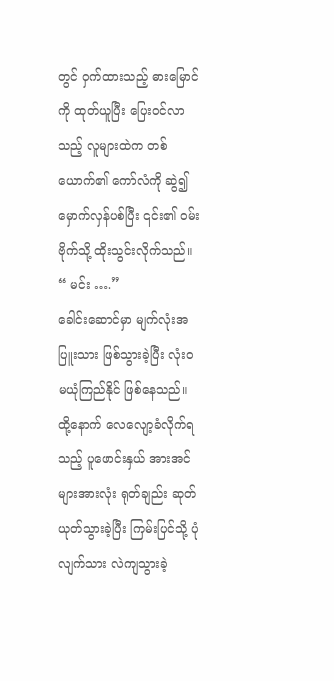တွင် ဝှက်ထားသည့် ဓားမြောင်ကို ထုတ်ယူပြီး ပြေးဝင်လာသည့် လူများထဲက တစ်ယောက်၏ ကော်လံကို ဆွဲ၍ မှောက်လှန်ပစ်ပြီး ၎င်း၏ ဝမ်းဗိုက်သို့ ထိုးသွင်းလိုက်သည်။
“ မင်း ….”
ခေါင်းဆောင်မှာ မျက်လုံးအပြူးသား ဖြစ်သွားခဲ့ပြီး လုံးဝ မယုံကြည်နိုင် ဖြစ်နေသည်။ ထို့နောက် လေလျော့ခံလိုက်ရသည့် ပူဖောင်းနှယ် အားအင်များအားလုံး ရုတ်ချည်း ဆုတ်ယုတ်သွားခဲ့ပြီး ကြမ်းပြင်သို့ ပုံလျက်သား လဲကျသွားခဲ့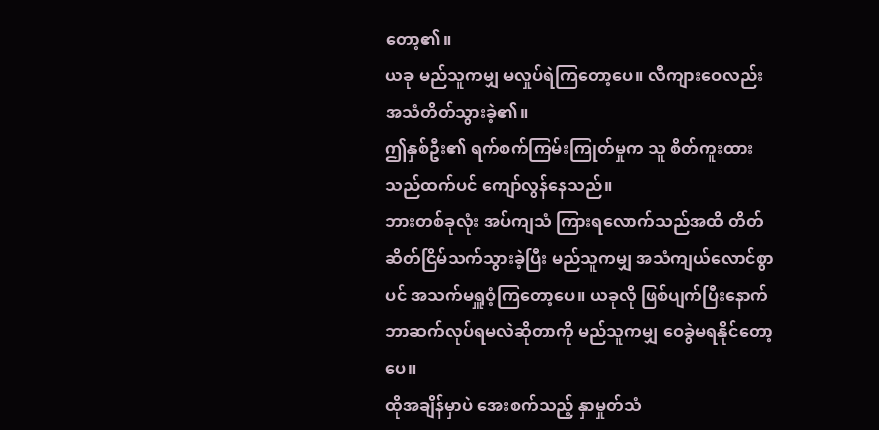တော့၏။
ယခု မည်သူကမျှ မလှုပ်ရဲကြတော့ပေ။ လီကျားဝေလည်း အသံတိတ်သွားခဲ့၏။
ဤနှစ်ဦး၏ ရက်စက်ကြမ်းကြုတ်မှုက သူ စိတ်ကူးထားသည်ထက်ပင် ကျော်လွန်နေသည်။
ဘားတစ်ခုလုံး အပ်ကျသံ ကြားရလောက်သည်အထိ တိတ်ဆိတ်ငြိမ်သက်သွားခဲ့ပြီး မည်သူကမျှ အသံကျယ်လောင်စွာပင် အသက်မရှူဝံ့ကြတော့ပေ။ ယခုလို ဖြစ်ပျက်ပြီးနောက် ဘာဆက်လုပ်ရမလဲဆိုတာကို မည်သူကမျှ ဝေခွဲမရနိုင်တော့ပေ။
ထိုအချိန်မှာပဲ အေးစက်သည့် နှာမှုတ်သံ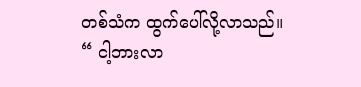တစ်သံက ထွက်ပေါ်လို့လာသည်။
“ ငါ့ဘားလာ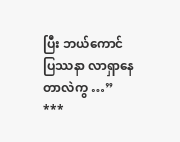ပြီး ဘယ်ကောင် ပြဿနာ လာရှာနေတာလဲကွ …”
***